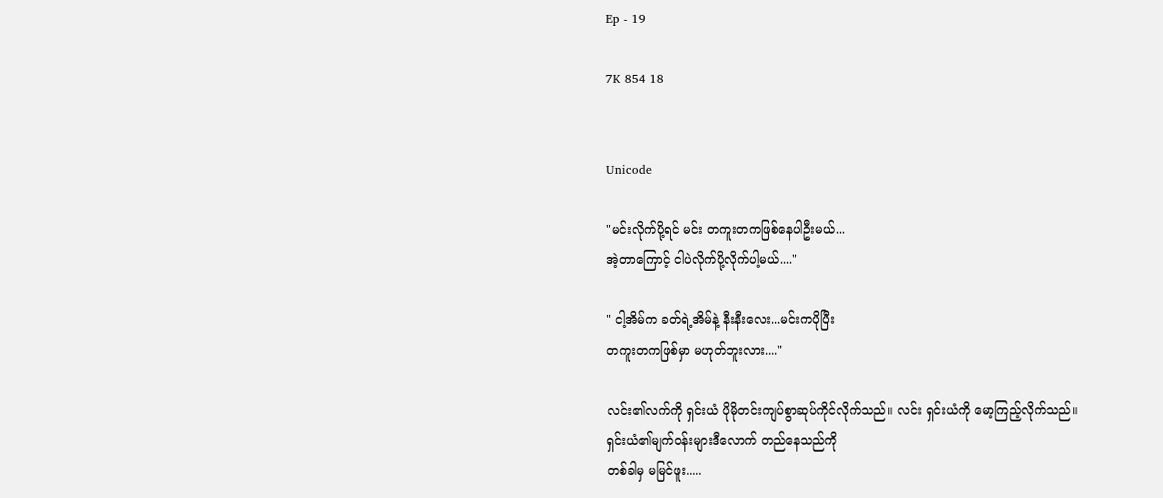Ep - 19

7K 854 18


Unicode

"မင်းလိုက်ပို့ရင် မင်း တကူးတကဖြစ်နေပါဦးမယ်...
အဲ့တာကြောင့် ငါပဲလိုက်ပို့လိုက်ပါ့မယ်...."

" ငါ့အိမ်က ခတ်ရဲ့အိမ်နဲ့ နီးနီးလေး...မင်းကပိုပြီး
တကူးတကဖြစ်မှာ မဟုတ်ဘူးလား...."

လင်း၏လက်ကို ရှင်းယံ ပိုမိုတင်းကျပ်စွာဆုပ်ကိုင်လိုက်သည်။ လင်း ရှင်းယံကို မော့ကြည့်လိုက်သည်။
ရှင်းယံ၏မျက်ဝန်းများဒီလောက် တည်နေသည်ကို
တစ်ခါမှ မမြင်ဖူး.....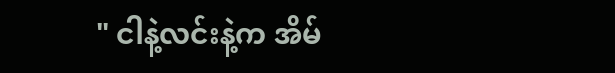" ငါနဲ့လင်းနဲ့က အိမ်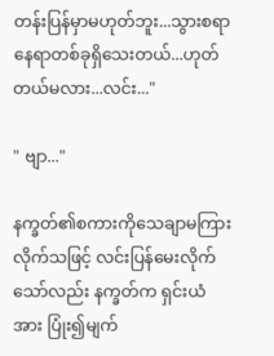တန်းပြန်မှာမဟုတ်ဘူး...သွားစရာနေရာတစ်ခုရှိသေးတယ်...ဟုတ်တယ်မလား...လင်း..."

" ဗျာ..."

နက္ခတ်၏စကားကိုသေချာမကြားလိုက်သဖြင့် လင်းပြန်မေးလိုက်သော်လည်း နက္ခတ်က ရှင်းယံအား ပြုံး၍မျက်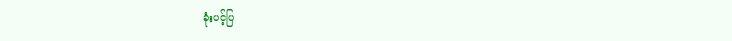ခုံးပင့်ပြ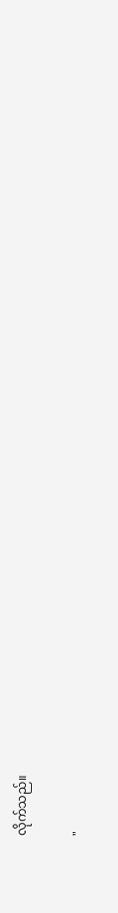လိုက်သည်။

"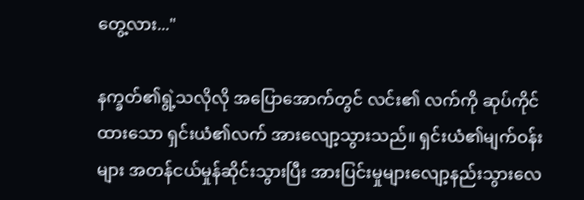တွေ့လား..."

နက္ခတ်၏ရွဲ့သလိုလို အပြောအောက်တွင် လင်း၏ လက်ကို ဆုပ်ကိုင်ထားသော ရှင်းယံ၏လက် အားလျော့သွားသည်။ ရှင်းယံ၏မျက်ဝန်းများ အတန်ငယ်မှုန်ဆိုင်းသွားပြီး အားပြင်းမှုများလျော့နည်းသွားလေ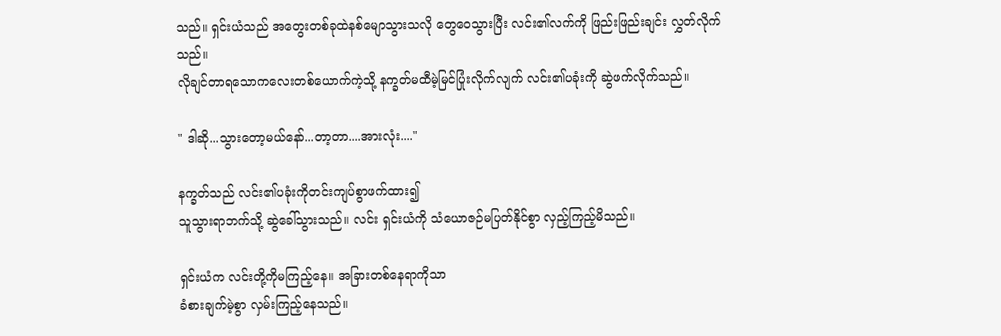သည်။ ရှင်းယံသည် အတွေးတစ်ခုထဲနစ်မျောသွားသလို တွေဝေသွားပြီး လင်း၏လက်ကို ဖြည်းဖြည်းချင်း လွှတ်လိုက်သည်။
လိုချင်တာရသောကလေးတစ်ယောက်ကဲ့သို့ နက္ခတ်မထီမဲ့မြင်ပြုံးလိုက်လျက် လင်း၏ပခုံးကို ဆွဲဖက်လိုက်သည်။

" ဒါဆို...သွားတော့မယ်နော်...တာ့တာ....အားလုံး...."

နက္ခတ်သည် လင်း၏ပခုံးကိုတင်းကျပ်စွာဖက်ထား၍
သူသွားရာဘက်သို့ ဆွဲခေါ်သွားသည်။ လင်း ရှင်းယံကို သံယောဇဉ်မပြတ်နိုင်စွာ လှည့်ကြည့်မိသည်။

ရှင်းယံက လင်းတို့ကိုမကြည့်နေ။ အခြားတစ်နေရာကိုသာ
ခံစားချက်မဲ့စွာ လှမ်းကြည့်နေသည်။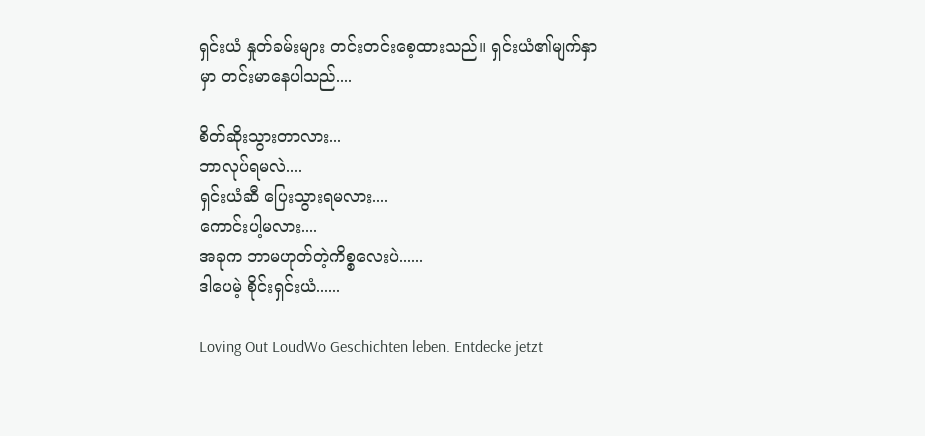ရှင်းယံ နှုတ်ခမ်းများ တင်းတင်းစေ့ထားသည်။ ရှင်းယံ၏မျက်နှာမှာ တင်းမာနေပါသည်....

စိတ်ဆိုးသွားတာလား...
ဘာလုပ်ရမလဲ....
ရှင်းယံဆီ ပြေးသွားရမလား....
ကောင်းပါ့မလား....
အခုက ဘာမဟုတ်တဲ့ကိစ္စလေးပဲ......
ဒါပေမဲ့ စိုင်းရှင်းယံ......

Loving Out LoudWo Geschichten leben. Entdecke jetzt